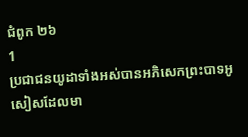ជំពូក ២៦
1
ប្រជាជនយូដាទាំងអស់បានអភិសេកព្រះបាទអូសៀសដែលមា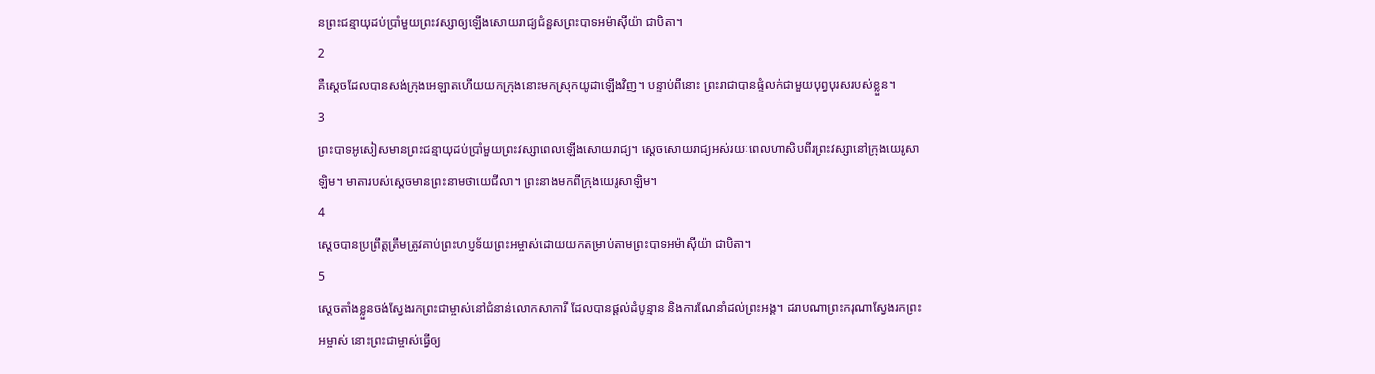នព្រះជន្មាយុដប់ប្រាំមួយព្រះវស្សាឲ្យឡើងសោយរាជ្យជំនួសព្រះបាទអម៉ាស៊ីយ៉ា ជាបិតា។
2
គឺស្តេចដែលបានសង់ក្រុងអេឡាតហើយយកក្រុងនោះមកស្រុកយូដាឡើងវិញ។ បន្ទាប់ពីនោះ ព្រះរាជាបានផ្ទំលក់ជាមួយបុព្វបុរសរបស់ខ្លួន។
3
ព្រះបាទអូសៀសមានព្រះជន្មាយុដប់ប្រាំមួយព្រះវស្សាពេលឡើងសោយរាជ្យ។ ស្តេចសោយរាជ្យអស់រយៈពេលហាសិបពីរព្រះវស្សានៅក្រុងយេរូសាឡិម។ មាតារបស់ស្តេចមានព្រះនាមថាយេជីលា។ ព្រះនាងមកពីក្រុងយេរូសាឡិម។
4
ស្តេចបានប្រព្រឹត្តត្រឹមត្រូវគាប់ព្រះហប្ញទ័យព្រះអម្ចាស់ដោយយកតម្រាប់តាមព្រះបាទអម៉ាស៊ីយ៉ា ជាបិតា។
5
ស្តេចតាំងខ្លួនចង់ស្វែងរកព្រះជាម្ចាស់នៅជំនាន់លោកសាការី ដែលបានផ្តល់ដំបូន្មាន និងការណែនាំដល់ព្រះអង្គ។ ដរាបណាព្រះករុណាស្វែងរកព្រះអម្ចាស់ នោះព្រះជាម្ចាស់ធ្វើឲ្យ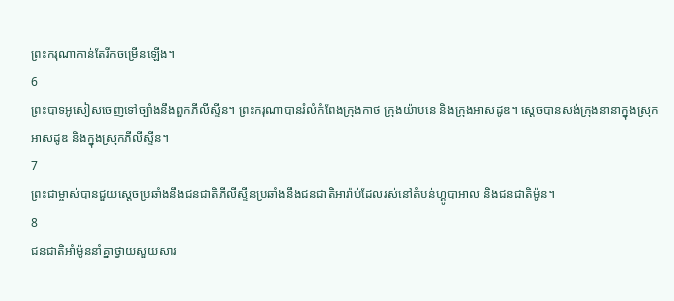ព្រះករុណាកាន់តែរីកចម្រើនឡើង។
6
ព្រះបាទអូសៀសចេញទៅច្បាំងនឹងពួកភីលីស្ទីន។ ព្រះករុណាបានរំលំកំពែងក្រុងកាថ ក្រុងយ៉ាបនេ និងក្រុងអាសដូឌ។ ស្តេចបានសង់ក្រុងនានាក្នុងស្រុកអាសដូឌ និងក្នុងស្រុកភីលីស្ទីន។
7
ព្រះជាម្ចាស់បានជួយស្តេចប្រឆាំងនឹងជនជាតិភីលីស្ទីនប្រឆាំងនឹងជនជាតិអារ៉ាប់ដែលរស់នៅតំបន់ហ្គូបាអាល និងជនជាតិម៉ូន។
8
ជនជាតិអាំម៉ូននាំគ្នាថ្វាយសួយសារ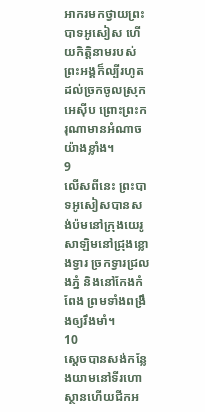អាករមកថ្វាយព្រះបាទអូសៀស ហើយកិត្តិនាមរបស់ព្រះអង្គក៏ល្បីរហូតដល់ច្រកចូលស្រុកអេស៊ីប ព្រោះព្រះករុណាមានអំណាចយ៉ាងខ្លាំង។
9
លើសពីនេះ ព្រះបាទអូសៀសបានសង់ប៉មនៅក្រុងយេរូសាឡិមនៅជ្រុងខ្លោងទ្វារ ច្រកទ្វារជ្រលងភ្នំ និងនៅកែងកំពែង ព្រមទាំងពង្រឹងឲ្យរឹងមាំ។
10
ស្តេចបានសង់កន្លែងយាមនៅទីរហោស្ថានហើយជីកអ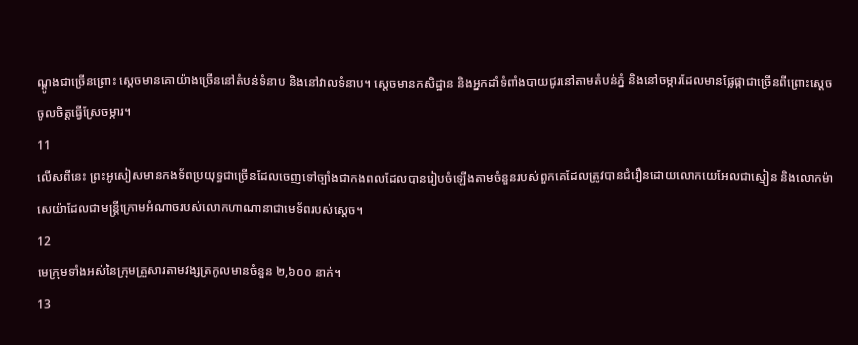ណ្តូងជាច្រើនព្រោះ ស្តេចមានគោយ៉ាងច្រើននៅតំបន់ទំនាប និងនៅវាលទំនាប។ ស្តេចមានកសិដ្ឋាន និងអ្នកដាំទំពាំងបាយជូរនៅតាមតំបន់ភ្នំ និងនៅចម្ការដែលមានផ្លែផ្កាជាច្រើនពីព្រោះស្តេចចូលចិត្តធ្វើស្រែចម្ការ។
11
លើសពីនេះ ព្រះអូសៀសមានកងទ័ពប្រយុទ្ធជាច្រើនដែលចេញទៅច្បាំងជាកងពលដែលបានរៀបចំឡើងតាមចំនួនរបស់ពួកគេដែលត្រូវបានជំរឿនដោយលោកយេអែលជាស្មៀន និងលោកម៉ាសេយ៉ាដែលជាមន្ដ្រីក្រោមអំណាចរបស់លោកហាណានាជាមេទ័ពរបស់ស្តេច។
12
មេក្រុមទាំងអស់នៃក្រុមគ្រួសារតាមវង្សត្រកូលមានចំនួន ២,៦០០ នាក់។
13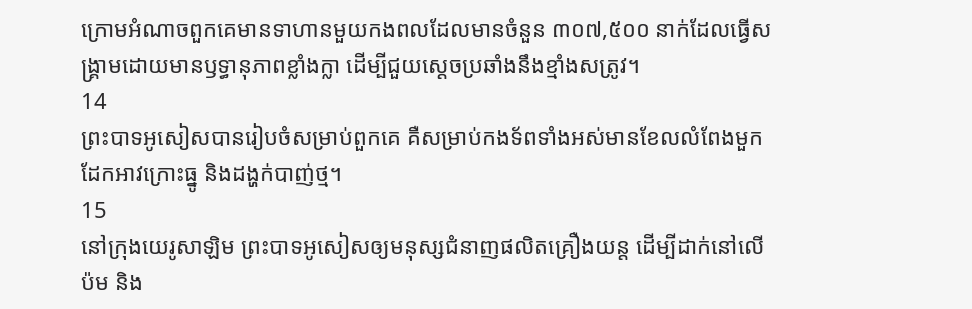ក្រោមអំណាចពួកគេមានទាហានមួយកងពលដែលមានចំនួន ៣០៧,៥០០ នាក់ដែលធ្វើសង្គ្រាមដោយមានឫទ្ធានុភាពខ្លាំងក្លា ដើម្បីជួយស្ដេចប្រឆាំងនឹងខ្មាំងសត្រូវ។
14
ព្រះបាទអូសៀសបានរៀបចំសម្រាប់ពួកគេ គឺសម្រាប់កងទ័ពទាំងអស់មានខែលលំពែងមួកដែកអាវក្រោះធ្នូ និងដង្ហក់បាញ់ថ្ម។
15
នៅក្រុងយេរូសាឡិម ព្រះបាទអូសៀសឲ្យមនុស្សជំនាញផលិតគ្រឿងយន្ត ដើម្បីដាក់នៅលើប៉ម និង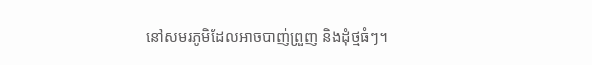នៅសមរភូមិដែលអាចបាញ់ព្រួញ និងដុំថ្មធំៗ។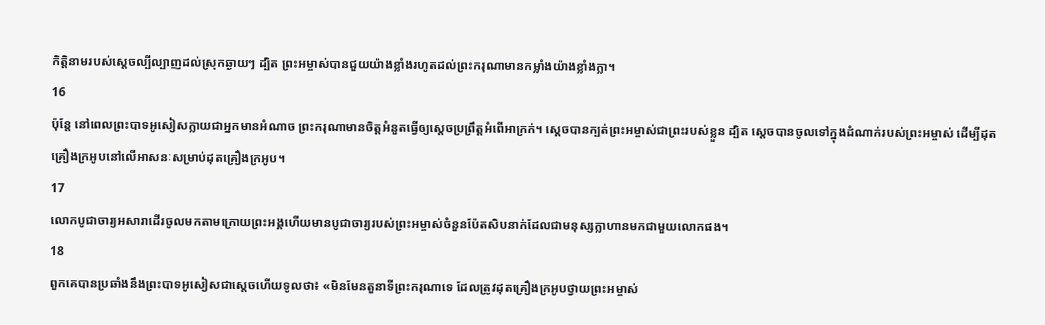កិត្តិនាមរបស់ស្តេចល្បីល្បាញដល់ស្រុកឆ្ងាយៗ ដ្បិត ព្រះអម្ចាស់បានជួយយ៉ាងខ្លាំងរហូតដល់ព្រះករុណាមានកម្លាំងយ៉ាងខ្លាំងក្លា។
16
ប៉ុន្តែ នៅពេលព្រះបាទអូសៀសក្លាយជាអ្នកមានអំណាច ព្រះករុណាមានចិត្តអំនួតធ្វើឲ្យស្តេចប្រព្រឹត្តអំពើអាក្រក់។ ស្តេចបានក្បត់ព្រះអម្ចាស់ជាព្រះរបស់ខ្លួន ដ្បិត ស្តេចបានចូលទៅក្នុងដំណាក់របស់ព្រះអម្ចាស់ ដើម្បីដុតគ្រឿងក្រអូបនៅលើអាសនៈសម្រាប់ដុតគ្រឿងក្រអូប។
17
លោកបូជាចារ្យអសារាដើរចូលមកតាមក្រោយព្រះអង្គហើយមានបូជាចារ្យរបស់ព្រះអម្ចាស់ចំនួនប៉ែតសិបនាក់ដែលជាមនុស្សក្លាហានមកជាមួយលោកផង។
18
ពួកគេបានប្រឆាំងនឹងព្រះបាទអូសៀសជាស្តេចហើយទូលថា៖ «មិនមែនតួនាទីព្រះករុណាទេ ដែលត្រូវដុតគ្រឿងក្រអូបថ្វាយព្រះអម្ចាស់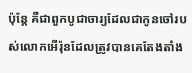ប៉ុន្តែ គឺជាពួកបូជាចារ្យដែលជាកូនចៅរបស់លោកអើរ៉ុនដែលត្រូវបានគេតែងតាំង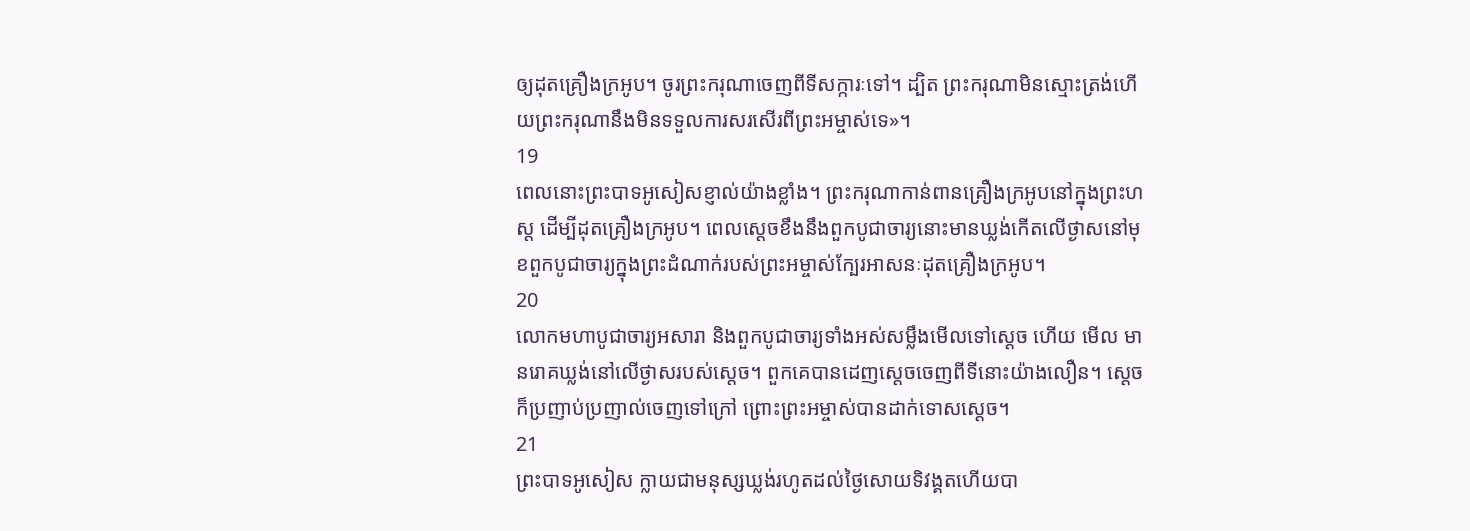ឲ្យដុតគ្រឿងក្រអូប។ ចូរព្រះករុណាចេញពីទីសក្ការៈទៅ។ ដ្បិត ព្រះករុណាមិនស្មោះត្រង់ហើយព្រះករុណានឹងមិនទទួលការសរសើរពីព្រះអម្ចាស់ទេ»។
19
ពេលនោះព្រះបាទអូសៀសខ្ញាល់យ៉ាងខ្លាំង។ ព្រះករុណាកាន់ពានគ្រឿងក្រអូបនៅក្នុងព្រះហស្ត ដើម្បីដុតគ្រឿងក្រអូប។ ពេលស្តេចខឹងនឹងពួកបូជាចារ្យនោះមានឃ្លង់កើតលើថ្ងាសនៅមុខពួកបូជាចារ្យក្នុងព្រះដំណាក់របស់ព្រះអម្ចាស់ក្បែរអាសនៈដុតគ្រឿងក្រអូប។
20
លោកមហាបូជាចារ្យអសារា និងពួកបូជាចារ្យទាំងអស់សម្លឹងមើលទៅស្តេច ហើយ មើល មានរោគឃ្លង់នៅលើថ្ងាសរបស់ស្តេច។ ពួកគេបានដេញស្តេចចេញពីទីនោះយ៉ាងលឿន។ ស្តេចក៏ប្រញាប់ប្រញាល់ចេញទៅក្រៅ ព្រោះព្រះអម្ចាស់បានដាក់ទោសស្តេច។
21
ព្រះបាទអូសៀស ក្លាយជាមនុស្សឃ្លង់រហូតដល់ថ្ងៃសោយទិវង្គតហើយបា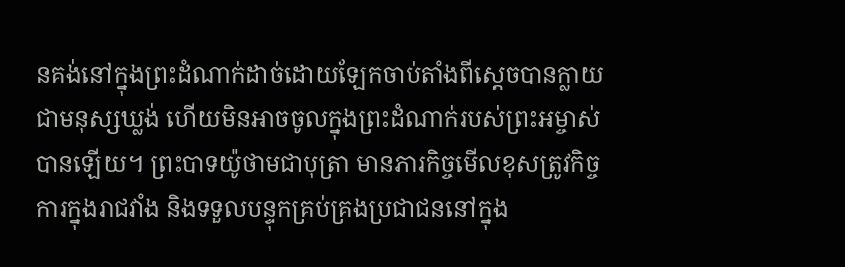នគង់នៅក្នុងព្រះដំណាក់ដាច់ដោយឡែកចាប់តាំងពីស្តេចបានក្លាយជាមនុស្សឃ្លង់ ហើយមិនអាចចូលក្នុងព្រះដំណាក់របស់ព្រះអម្ចាស់បានឡើយ។ ព្រះបាទយ៉ូថាមជាបុត្រា មានភារកិច្ចមើលខុសត្រូវកិច្ចការក្នុងរាជវាំង និងទទួលបន្ទុកគ្រប់គ្រងប្រជាជននៅក្នុង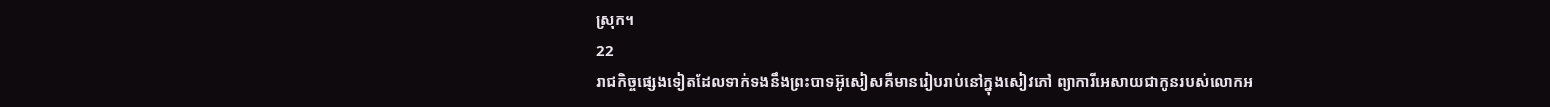ស្រុក។
22
រាជកិច្ចផ្សេងទៀតដែលទាក់ទងនឹងព្រះបាទអ៊ូសៀសគឺមានរៀបរាប់នៅក្នុងសៀវភៅ ព្យាការីអេសាយជាកូនរបស់លោកអ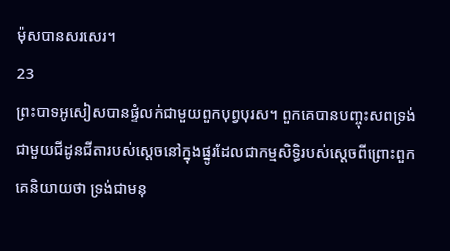ម៉ុសបានសរសេរ។
23
ព្រះបាទអូសៀសបានផ្ទំលក់ជាមួយពួកបុព្វបុរស។ ពួកគេបានបញ្ចុះសពទ្រង់ជាមួយជីដូនជីតារបស់ស្តេចនៅក្នុងផ្នូរដែលជាកម្មសិទ្ធិរបស់ស្ដេចពីព្រោះពួកគេនិយាយថា ទ្រង់ជាមនុ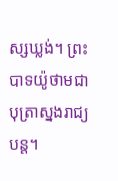ស្សឃ្លង់។ ព្រះបាទយ៉ូថាមជាបុត្រាស្នងរាជ្យបន្ត។